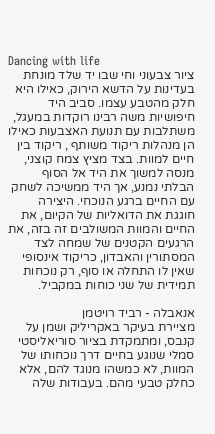Dancing with life
ציור צבעוני וחי שבו יד שלד מונחת בעדינות על הדשא הירוק, כאילו היא חלק מהטבע עצמו. סביב היד חיפושיות משה רבינו רוקדות במעגל, משתלבות עם תנועת האצבעות כאילו הן מנהלות ריקוד משותף , ריקוד בין חיים למוות. בצד מציץ צמח קוצני, מנסה למשוך את היד אל הסוף הבלתי נמנע, אך היד ממשיכה לשחק עם החיים ברגע הנוכחי. היצירה חוגגת את הדואליות של הקיום, את החיים והמוות המשולבים זה בזה, את הרגעים הקטנים של שמחה לצד המסתורין והאבדון, כריקוד אינסופי שאין לו התחלה או סוף, רק נוכחות תמידית של שני כוחות במקביל.

אנאבלה - רביד רויטמן
מציירת בעיקר באקריליק ושמן על קנבס, ומתמקדת בציור סוריאליסטי סמלי שנוגע בחיים דרך נוכחותו של המוות, לא כמשהו מנוגד להם, אלא כחלק טבעי מהם. בעבודות שלה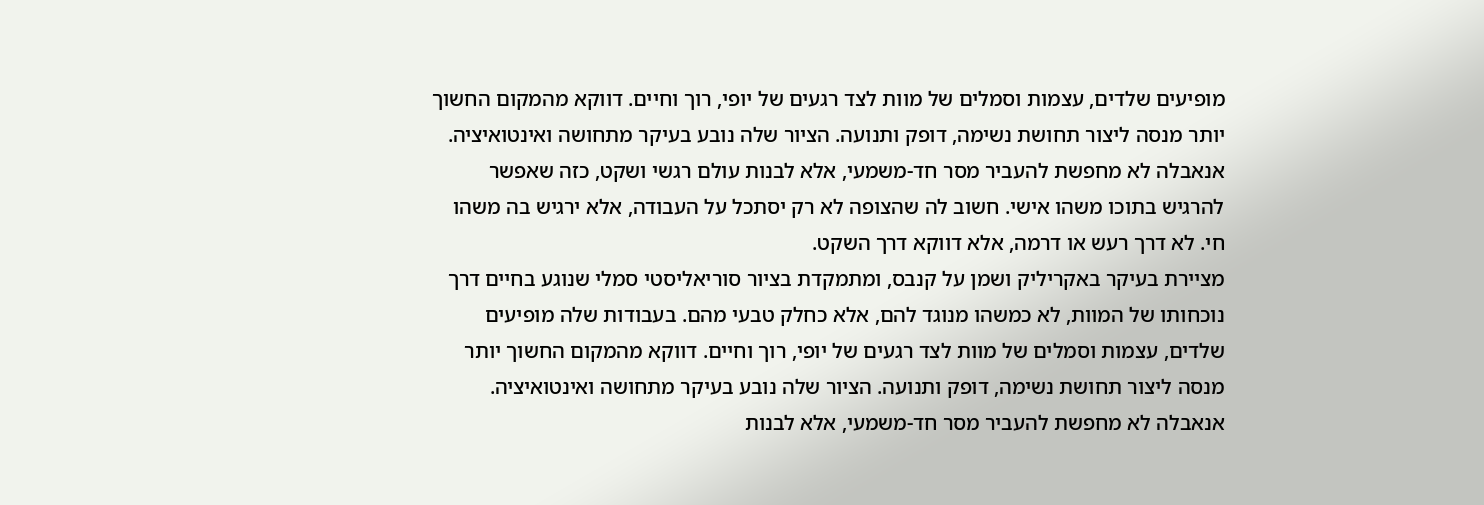מופיעים שלדים, עצמות וסמלים של מוות לצד רגעים של יופי, רוך וחיים. דווקא מהמקום החשוך יותר מנסה ליצור תחושת נשימה, דופק ותנועה. הציור שלה נובע בעיקר מתחושה ואינטואיציה. אנאבלה לא מחפשת להעביר מסר חד-משמעי, אלא לבנות עולם רגשי ושקט, כזה שאפשר להרגיש בתוכו משהו אישי. חשוב לה שהצופה לא רק יסתכל על העבודה, אלא ירגיש בה משהו חי. לא דרך רעש או דרמה, אלא דווקא דרך השקט.
מציירת בעיקר באקריליק ושמן על קנבס, ומתמקדת בציור סוריאליסטי סמלי שנוגע בחיים דרך נוכחותו של המוות, לא כמשהו מנוגד להם, אלא כחלק טבעי מהם. בעבודות שלה מופיעים שלדים, עצמות וסמלים של מוות לצד רגעים של יופי, רוך וחיים. דווקא מהמקום החשוך יותר מנסה ליצור תחושת נשימה, דופק ותנועה. הציור שלה נובע בעיקר מתחושה ואינטואיציה. אנאבלה לא מחפשת להעביר מסר חד-משמעי, אלא לבנות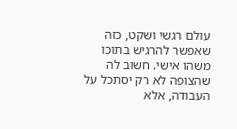עולם רגשי ושקט, כזה שאפשר להרגיש בתוכו משהו אישי. חשוב לה שהצופה לא רק יסתכל על העבודה, אלא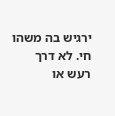ירגיש בה משהו חי. לא דרך רעש או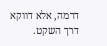דרמה, אלא דווקא דרך השקט.